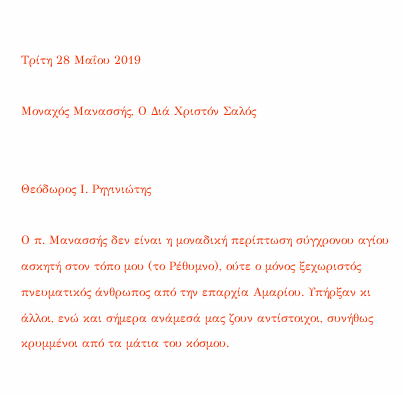Τρίτη 28 Μαΐου 2019

Μοναχός Μανασσής, Ο Διά Χριστόν Σαλός


Θεόδωρος Ι. Ρηγινιώτης

Ο π. Μανασσής δεν είναι η μοναδική περίπτωση σύγχρονου αγίου ασκητή στον τόπο μου (το Ρέθυμνο), ούτε ο μόνος ξεχωριστός πνευματικός άνθρωπος από την επαρχία Αμαρίου. Υπήρξαν κι άλλοι, ενώ και σήμερα ανάμεσά μας ζουν αντίστοιχοι, συνήθως κρυμμένοι από τα μάτια του κόσμου.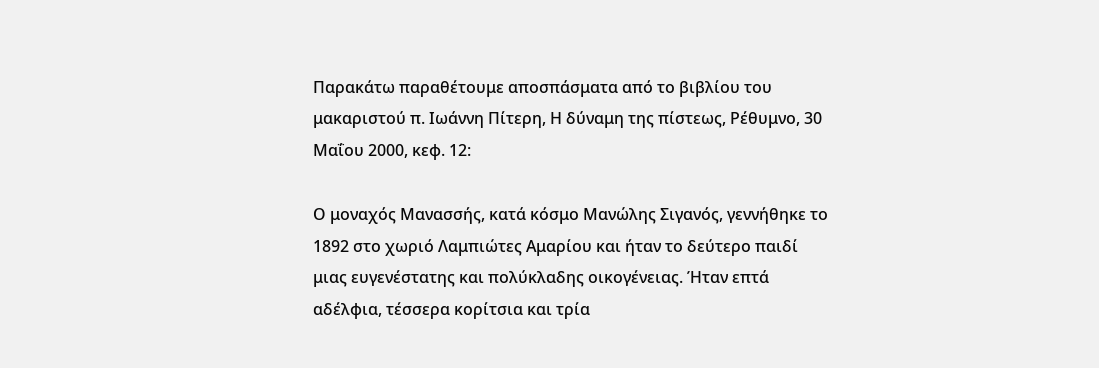Παρακάτω παραθέτουμε αποσπάσματα από το βιβλίου του μακαριστού π. Ιωάννη Πίτερη, Η δύναμη της πίστεως, Ρέθυμνο, 30 Μαΐου 2000, κεφ. 12:

Ο μοναχός Μανασσής, κατά κόσμο Μανώλης Σιγανός, γεννήθηκε το 1892 στο χωριό Λαμπιώτες Αμαρίου και ήταν το δεύτερο παιδί μιας ευγενέστατης και πολύκλαδης οικογένειας. Ήταν επτά αδέλφια, τέσσερα κορίτσια και τρία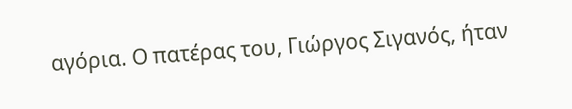αγόρια. Ο πατέρας του, Γιώργος Σιγανός, ήταν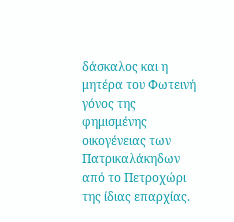δάσκαλος και η μητέρα του Φωτεινή γόνος της φημισμένης οικογένειας των Πατρικαλάκηδων από το Πετροχώρι της ίδιας επαρχίας.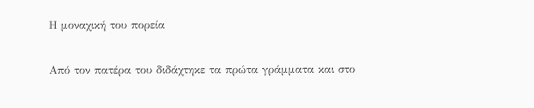Η μοναχική του πορεία

Από τον πατέρα του διδάχτηκε τα πρώτα γράμματα και στο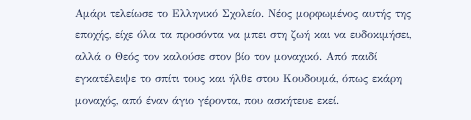Αμάρι τελείωσε το Ελληνικό Σχολείο. Νέος μορφωμένος αυτής της εποχής, είχε όλα τα προσόντα να μπει στη ζωή και να ευδοκιμήσει, αλλά ο Θεός τον καλούσε στον βίο τον μοναχικό. Από παιδί εγκατέλειψε το σπίτι τους και ήλθε στου Κουδουμά, όπως εκάρη μοναχός, από έναν άγιο γέροντα, που ασκήτευε εκεί.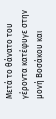Μετά το θάνατο του γέροντα κατέφυγε στην μονή Βοσάκου και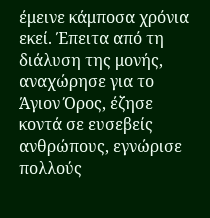έμεινε κάμποσα χρόνια εκεί. Έπειτα από τη διάλυση της μονής, αναχώρησε για το Άγιον Όρος, έζησε κοντά σε ευσεβείς ανθρώπους, εγνώρισε πολλούς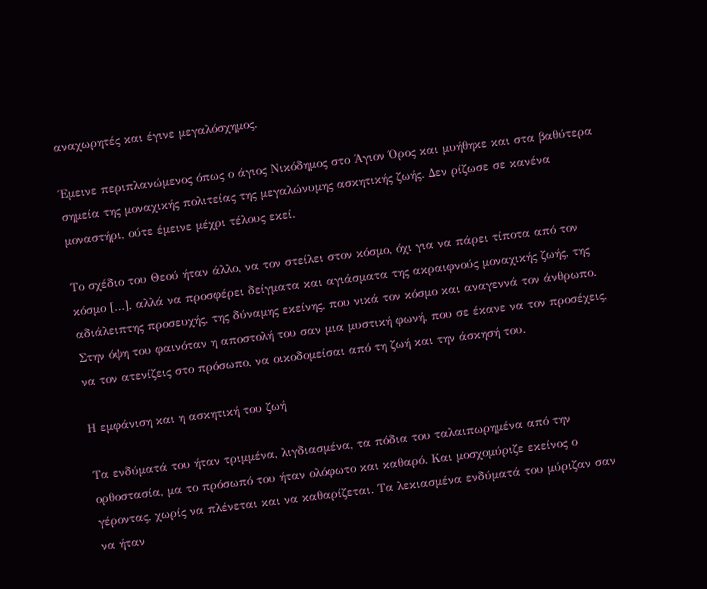αναχωρητές και έγινε μεγαλόσχημος.

Έμεινε περιπλανώμενος όπως ο άγιος Νικόδημος στο Άγιον Όρος και μυήθηκε και στα βαθύτερα σημεία της μοναχικής πολιτείας της μεγαλώνυμης ασκητικής ζωής. Δεν ρίζωσε σε κανένα μοναστήρι, ούτε έμεινε μέχρι τέλους εκεί.

Το σχέδιο του Θεού ήταν άλλο, να τον στείλει στον κόσμο, όχι για να πάρει τίποτα από τον κόσμο […], αλλά να προσφέρει δείγματα και αγιάσματα της ακραιφνούς μοναχικής ζωής, της αδιάλειπτης προσευχής, της δύναμης εκείνης, που νικά τον κόσμο και αναγεννά τον άνθρωπο. Στην όψη του φαινόταν η αποστολή του σαν μια μυστική φωνή, που σε έκανε να τον προσέχεις, να τον ατενίζεις στο πρόσωπο, να οικοδομείσαι από τη ζωή και την άσκησή του.

Η εμφάνιση και η ασκητική του ζωή

Τα ενδύματά του ήταν τριμμένα, λιγδιασμένα, τα πόδια του ταλαιπωρημένα από την ορθοστασία, μα το πρόσωπό του ήταν ολόφωτο και καθαρό. Και μοσχομύριζε εκείνος ο γέροντας, χωρίς να πλένεται και να καθαρίζεται. Τα λεκιασμένα ενδύματά του μύριζαν σαν να ήταν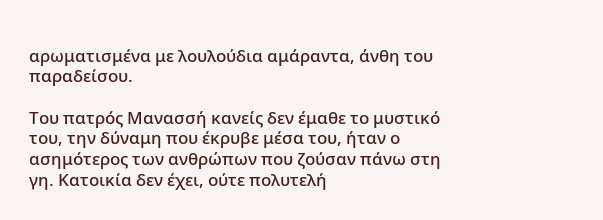αρωματισμένα με λουλούδια αμάραντα, άνθη του παραδείσου.

Του πατρός Μανασσή κανείς δεν έμαθε το μυστικό του, την δύναμη που έκρυβε μέσα του, ήταν ο ασημότερος των ανθρώπων που ζούσαν πάνω στη γη. Κατοικία δεν έχει, ούτε πολυτελή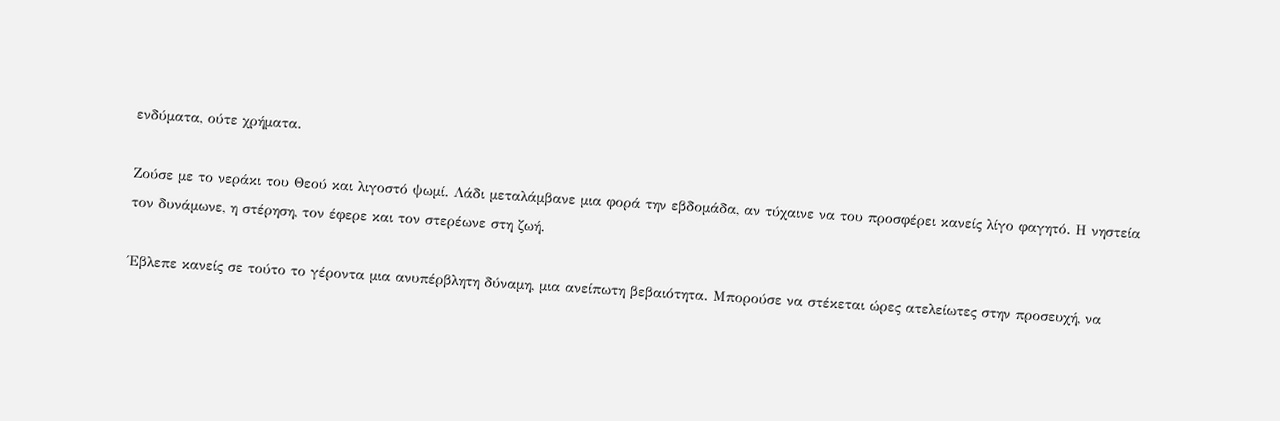ενδύματα, ούτε χρήματα.

Ζούσε με το νεράκι του Θεού και λιγοστό ψωμί. Λάδι μεταλάμβανε μια φορά την εβδομάδα, αν τύχαινε να του προσφέρει κανείς λίγο φαγητό. Η νηστεία τον δυνάμωνε, η στέρηση, τον έφερε και τον στερέωνε στη ζωή.

Έβλεπε κανείς σε τούτο το γέροντα μια ανυπέρβλητη δύναμη, μια ανείπωτη βεβαιότητα. Μπορούσε να στέκεται ώρες ατελείωτες στην προσευχή, να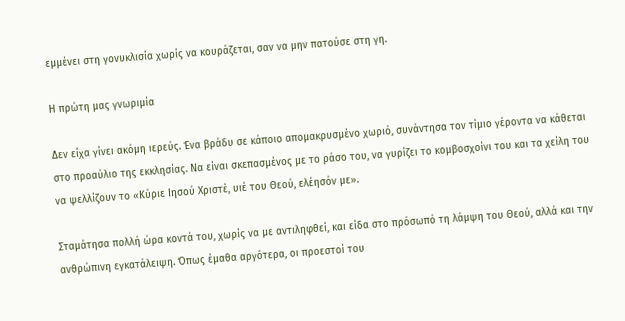εμμένει στη γονυκλισία χωρίς να κουράζεται, σαν να μην πατούσε στη γη.

Η πρώτη μας γνωριμία

Δεν είχα γίνει ακόμη ιερεύς. Ένα βράδυ σε κάποιο απομακρυσμένο χωριό, συνάντησα τον τίμιο γέροντα να κάθεται στο προαύλιο της εκκλησίας. Να είναι σκεπασμένος με το ράσο του, να γυρίζει το κομβοσχοίνι του και τα χείλη του να ψελλίζουν το «Κύριε Ιησού Χριστέ, υιέ του Θεού, ελέησόν με».

Σταμάτησα πολλή ώρα κοντά του, χωρίς να με αντιληφθεί, και είδα στο πρόσωπό τη λάμψη του Θεού, αλλά και την ανθρώπινη εγκατάλειψη. Όπως έμαθα αργότερα, οι προεστοί του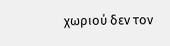χωριού δεν τον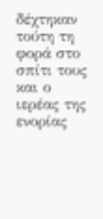δέχτηκαν τούτη τη φορά στο σπίτι τους και ο ιερέας της ενορίας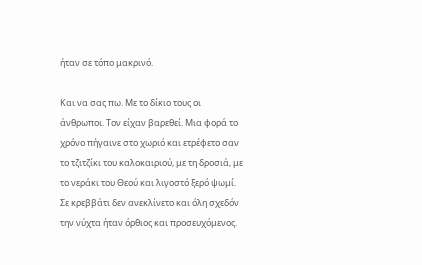ήταν σε τόπο μακρινό.

Και να σας πω. Με το δίκιο τους οι άνθρωποι. Τον είχαν βαρεθεί. Μια φορά το χρόνο πήγαινε στο χωριό και ετρέφετο σαν το τζιτζίκι του καλοκαιριού, με τη δροσιά, με το νεράκι του Θεού και λιγοστό ξερό ψωμί. Σε κρεββάτι δεν ανεκλίνετο και όλη σχεδόν την νύχτα ήταν όρθιος και προσευχόμενος.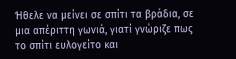Ήθελε να μείνει σε σπίτι τα βράδια, σε μια απέριττη γωνιά, γιατί γνώριζε πως το σπίτι ευλογείτο και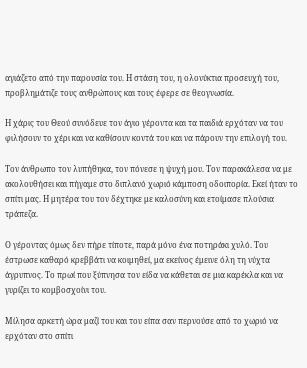αγιάζετο από την παρουσία του. Η στάση του, η ολονύκτια προσευχή του, προβλημάτιζε τους ανθρώπους και τους έφερε σε θεογνωσία.

Η χάρις του Θεού συνόδευε τον άγιο γέροντα και τα παιδιά ερχόταν να του φιλήσουν το χέρι και να καθίσουν κοντά του και να πάρουν την επιλογή του.

Τον άνθρωπο τον λυπήθηκα, τον πόνεσε η ψυχή μου. Τον παρακάλεσα να με ακολουθήσει και πήγαμε στο διπλανό χωριό κάμποση οδοιπορία. Εκεί ήταν το σπίτι μας. Η μητέρα του τον δέχτηκε με καλοσύνη και ετοίμασε πλούσια τράπεζα.

Ο γέροντας όμως δεν πήρε τίποτε, παρά μόνο ένα ποτηράκι χυλό. Του έστρωσε καθαρό κρεββάτι να κοιμηθεί, μα εκείνος έμεινε όλη τη νύχτα άγρυπνος. Το πρωί που ξύπνησα τον είδα να κάθεται σε μια καρέκλα και να γυρίζει το κομβοσχοίνι του.

Μίλησα αρκετή ώρα μαζί του και του είπα σαν περνούσε από το χωριό να ερχόταν στο σπίτι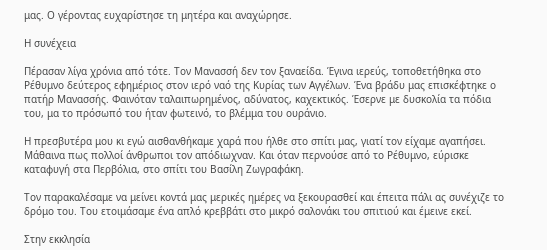μας. Ο γέροντας ευχαρίστησε τη μητέρα και αναχώρησε.

Η συνέχεια

Πέρασαν λίγα χρόνια από τότε. Τον Μανασσή δεν τον ξαναείδα. Έγινα ιερεύς, τοποθετήθηκα στο Ρέθυμνο δεύτερος εφημέριος στον ιερό ναό της Κυρίας των Αγγέλων. Ένα βράδυ μας επισκέφτηκε ο πατήρ Μανασσής. Φαινόταν ταλαιπωρημένος, αδύνατος, καχεκτικός. Έσερνε με δυσκολία τα πόδια του, μα το πρόσωπό του ήταν φωτεινό, το βλέμμα του ουράνιο.

Η πρεσβυτέρα μου κι εγώ αισθανθήκαμε χαρά που ήλθε στο σπίτι μας, γιατί τον είχαμε αγαπήσει. Μάθαινα πως πολλοί άνθρωποι τον απόδιωχναν. Και όταν περνούσε από το Ρέθυμνο, εύρισκε καταφυγή στα Περβόλια, στο σπίτι του Βασίλη Ζωγραφάκη.

Τον παρακαλέσαμε να μείνει κοντά μας μερικές ημέρες να ξεκουρασθεί και έπειτα πάλι ας συνέχιζε το δρόμο του. Του ετοιμάσαμε ένα απλό κρεββάτι στο μικρό σαλονάκι του σπιτιού και έμεινε εκεί.

Στην εκκλησία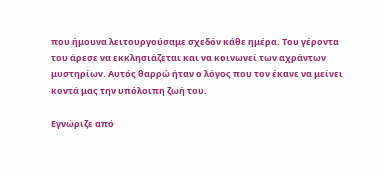που ήμουνα λειτουργούσαμε σχεδόν κάθε ημέρα. Του γέροντα του άρεσε να εκκλησιάζεται και να κοινωνεί των αχράντων μυστηρίων. Αυτός θαρρώ ήταν ο λόγος που τον έκανε να μείνει κοντά μας την υπόλοιπη ζωή του.

Εγνώριζε από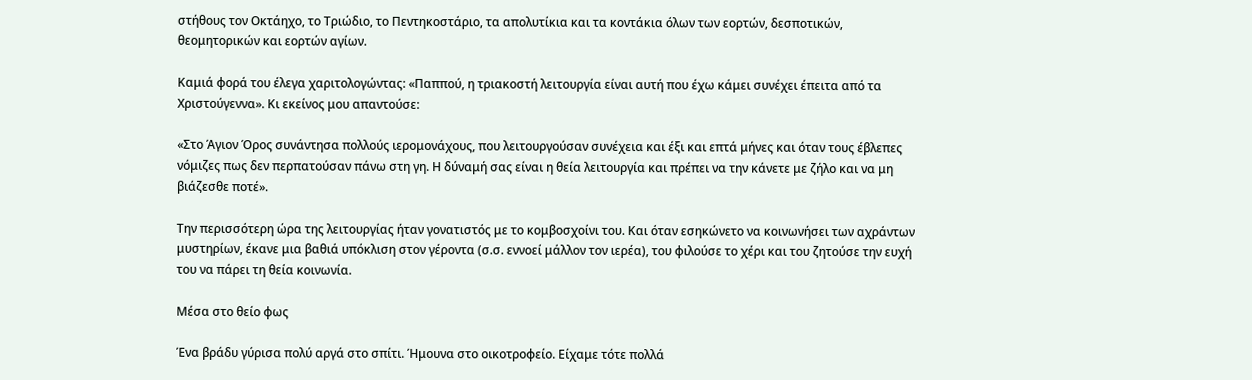στήθους τον Οκτάηχο, το Τριώδιο, το Πεντηκοστάριο, τα απολυτίκια και τα κοντάκια όλων των εορτών, δεσποτικών, θεομητορικών και εορτών αγίων.

Καμιά φορά του έλεγα χαριτολογώντας: «Παππού, η τριακοστή λειτουργία είναι αυτή που έχω κάμει συνέχει έπειτα από τα Χριστούγεννα». Κι εκείνος μου απαντούσε:

«Στο Άγιον Όρος συνάντησα πολλούς ιερομονάχους, που λειτουργούσαν συνέχεια και έξι και επτά μήνες και όταν τους έβλεπες νόμιζες πως δεν περπατούσαν πάνω στη γη. Η δύναμή σας είναι η θεία λειτουργία και πρέπει να την κάνετε με ζήλο και να μη βιάζεσθε ποτέ».

Την περισσότερη ώρα της λειτουργίας ήταν γονατιστός με το κομβοσχοίνι του. Και όταν εσηκώνετο να κοινωνήσει των αχράντων μυστηρίων, έκανε μια βαθιά υπόκλιση στον γέροντα (σ.σ. εννοεί μάλλον τον ιερέα), του φιλούσε το χέρι και του ζητούσε την ευχή του να πάρει τη θεία κοινωνία.

Μέσα στο θείο φως

Ένα βράδυ γύρισα πολύ αργά στο σπίτι. Ήμουνα στο οικοτροφείο. Είχαμε τότε πολλά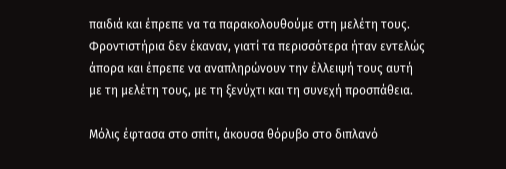παιδιά και έπρεπε να τα παρακολουθούμε στη μελέτη τους. Φροντιστήρια δεν έκαναν, γιατί τα περισσότερα ήταν εντελώς άπορα και έπρεπε να αναπληρώνουν την έλλειψή τους αυτή με τη μελέτη τους, με τη ξενύχτι και τη συνεχή προσπάθεια.

Μόλις έφτασα στο σπίτι, άκουσα θόρυβο στο διπλανό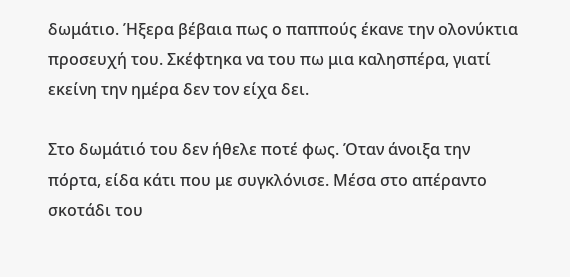δωμάτιο. Ήξερα βέβαια πως ο παππούς έκανε την ολονύκτια προσευχή του. Σκέφτηκα να του πω μια καλησπέρα, γιατί εκείνη την ημέρα δεν τον είχα δει.

Στο δωμάτιό του δεν ήθελε ποτέ φως. Όταν άνοιξα την πόρτα, είδα κάτι που με συγκλόνισε. Μέσα στο απέραντο σκοτάδι του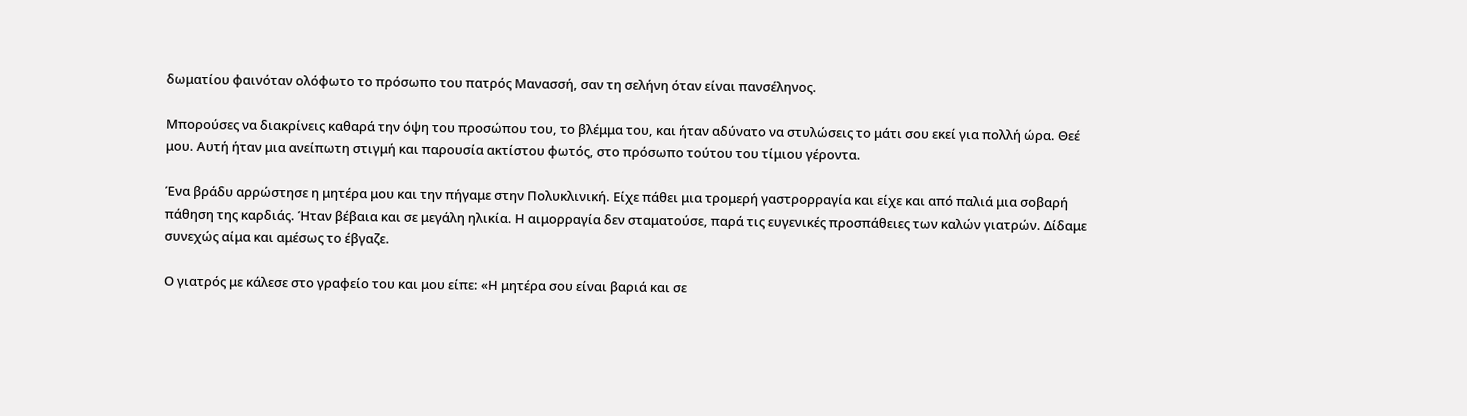δωματίου φαινόταν ολόφωτο το πρόσωπο του πατρός Μανασσή, σαν τη σελήνη όταν είναι πανσέληνος.

Μπορούσες να διακρίνεις καθαρά την όψη του προσώπου του, το βλέμμα του, και ήταν αδύνατο να στυλώσεις το μάτι σου εκεί για πολλή ώρα. Θεέ μου. Αυτή ήταν μια ανείπωτη στιγμή και παρουσία ακτίστου φωτός, στο πρόσωπο τούτου του τίμιου γέροντα.

Ένα βράδυ αρρώστησε η μητέρα μου και την πήγαμε στην Πολυκλινική. Είχε πάθει μια τρομερή γαστρορραγία και είχε και από παλιά μια σοβαρή πάθηση της καρδιάς. Ήταν βέβαια και σε μεγάλη ηλικία. Η αιμορραγία δεν σταματούσε, παρά τις ευγενικές προσπάθειες των καλών γιατρών. Δίδαμε συνεχώς αίμα και αμέσως το έβγαζε.

Ο γιατρός με κάλεσε στο γραφείο του και μου είπε: «Η μητέρα σου είναι βαριά και σε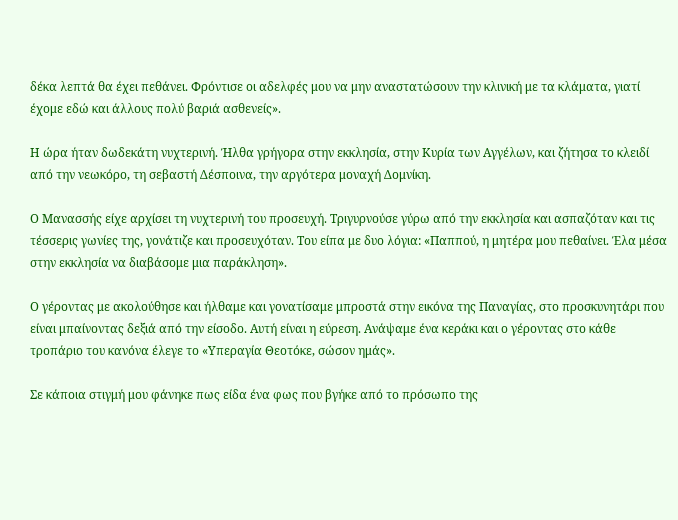δέκα λεπτά θα έχει πεθάνει. Φρόντισε οι αδελφές μου να μην αναστατώσουν την κλινική με τα κλάματα, γιατί έχομε εδώ και άλλους πολύ βαριά ασθενείς».

Η ώρα ήταν δωδεκάτη νυχτερινή. Ήλθα γρήγορα στην εκκλησία, στην Κυρία των Αγγέλων, και ζήτησα το κλειδί από την νεωκόρο, τη σεβαστή Δέσποινα, την αργότερα μοναχή Δομνίκη.

Ο Μανασσής είχε αρχίσει τη νυχτερινή του προσευχή. Τριγυρνούσε γύρω από την εκκλησία και ασπαζόταν και τις τέσσερις γωνίες της, γονάτιζε και προσευχόταν. Του είπα με δυο λόγια: «Παππού, η μητέρα μου πεθαίνει. Έλα μέσα στην εκκλησία να διαβάσομε μια παράκληση».

Ο γέροντας με ακολούθησε και ήλθαμε και γονατίσαμε μπροστά στην εικόνα της Παναγίας, στο προσκυνητάρι που είναι μπαίνοντας δεξιά από την είσοδο. Αυτή είναι η εύρεση. Ανάψαμε ένα κεράκι και ο γέροντας στο κάθε τροπάριο του κανόνα έλεγε το «Υπεραγία Θεοτόκε, σώσον ημάς».

Σε κάποια στιγμή μου φάνηκε πως είδα ένα φως που βγήκε από το πρόσωπο της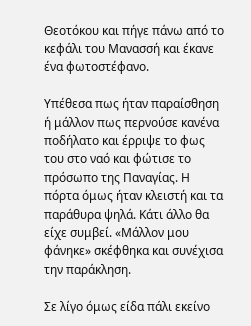Θεοτόκου και πήγε πάνω από το κεφάλι του Μανασσή και έκανε ένα φωτοστέφανο.

Υπέθεσα πως ήταν παραίσθηση ή μάλλον πως περνούσε κανένα ποδήλατο και έρριψε το φως του στο ναό και φώτισε το πρόσωπο της Παναγίας. Η πόρτα όμως ήταν κλειστή και τα παράθυρα ψηλά. Κάτι άλλο θα είχε συμβεί. «Μάλλον μου φάνηκε» σκέφθηκα και συνέχισα την παράκληση.

Σε λίγο όμως είδα πάλι εκείνο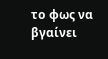το φως να βγαίνει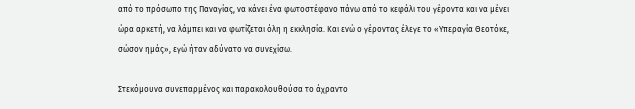από το πρόσωπο της Παναγίας, να κάνει ένα φωτοστέφανο πάνω από το κεφάλι του γέροντα και να μένει ώρα αρκετή, να λάμπει και να φωτίζεται όλη η εκκλησία. Και ενώ ο γέροντας έλεγε το «Υπεραγία Θεοτόκε, σώσον ημάς», εγώ ήταν αδύνατο να συνεχίσω.

Στεκόμουνα συνεπαρμένος και παρακολουθούσα το άχραντο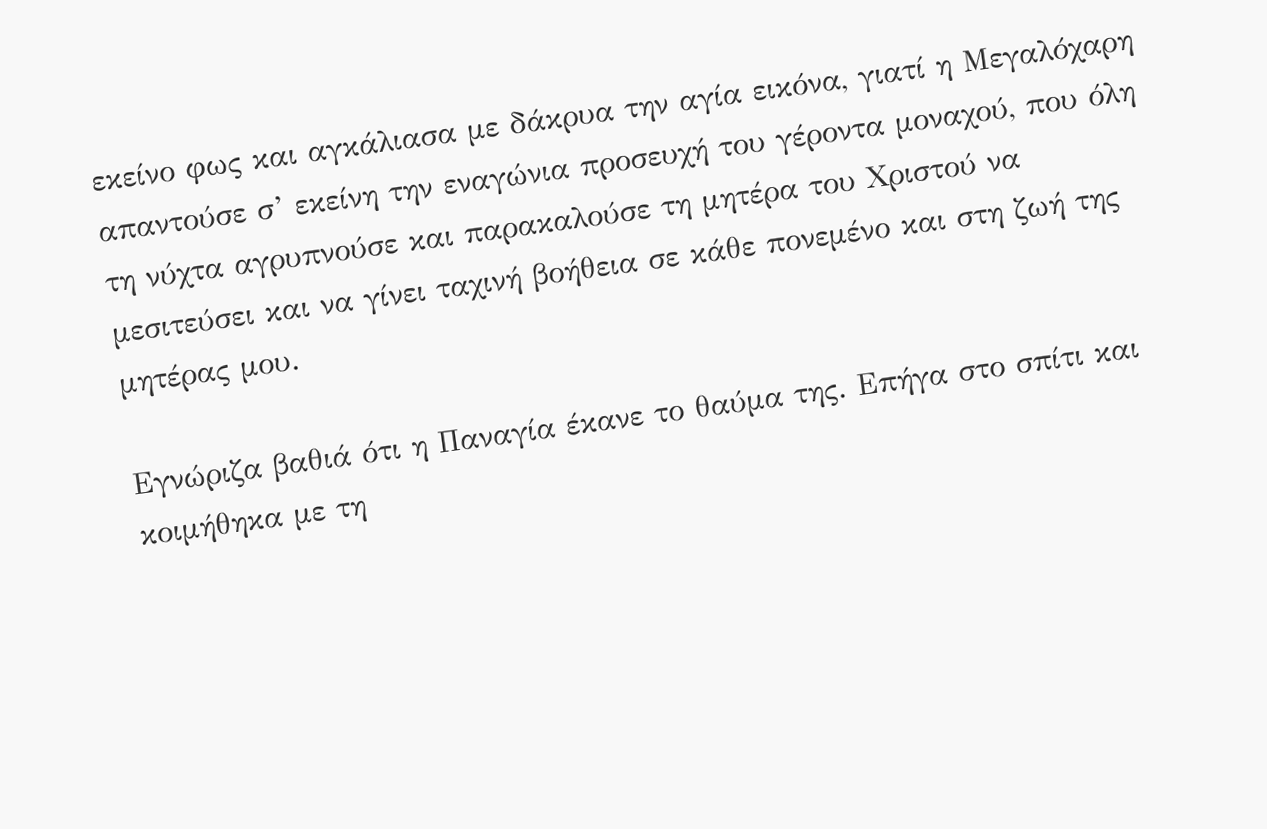εκείνο φως και αγκάλιασα με δάκρυα την αγία εικόνα, γιατί η Μεγαλόχαρη απαντούσε σ’ εκείνη την εναγώνια προσευχή του γέροντα μοναχού, που όλη τη νύχτα αγρυπνούσε και παρακαλούσε τη μητέρα του Χριστού να μεσιτεύσει και να γίνει ταχινή βοήθεια σε κάθε πονεμένο και στη ζωή της μητέρας μου.

Εγνώριζα βαθιά ότι η Παναγία έκανε το θαύμα της. Επήγα στο σπίτι και κοιμήθηκα με τη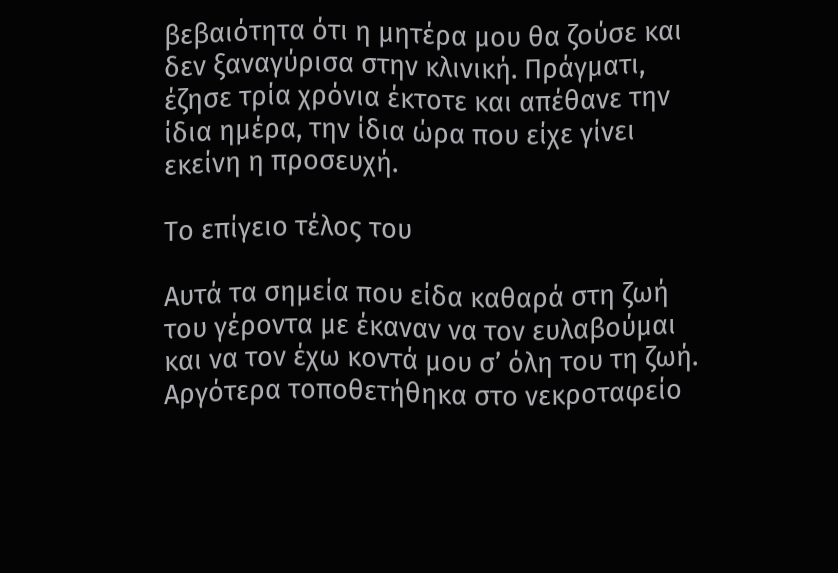βεβαιότητα ότι η μητέρα μου θα ζούσε και δεν ξαναγύρισα στην κλινική. Πράγματι, έζησε τρία χρόνια έκτοτε και απέθανε την ίδια ημέρα, την ίδια ώρα που είχε γίνει εκείνη η προσευχή.

Το επίγειο τέλος του

Αυτά τα σημεία που είδα καθαρά στη ζωή του γέροντα με έκαναν να τον ευλαβούμαι και να τον έχω κοντά μου σ’ όλη του τη ζωή. Αργότερα τοποθετήθηκα στο νεκροταφείο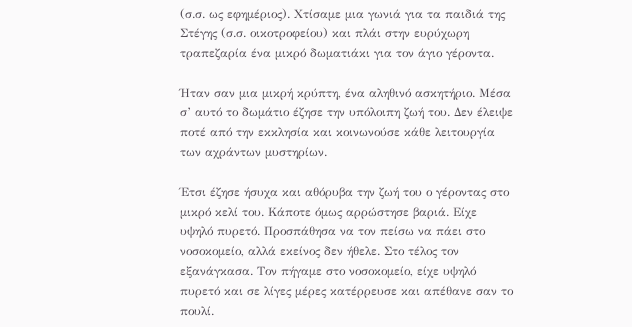(σ.σ. ως εφημέριος). Χτίσαμε μια γωνιά για τα παιδιά της Στέγης (σ.σ. οικοτροφείου) και πλάι στην ευρύχωρη τραπεζαρία ένα μικρό δωματιάκι για τον άγιο γέροντα.

Ήταν σαν μια μικρή κρύπτη, ένα αληθινό ασκητήριο. Μέσα σ’ αυτό το δωμάτιο έζησε την υπόλοιπη ζωή του. Δεν έλειψε ποτέ από την εκκλησία και κοινωνούσε κάθε λειτουργία των αχράντων μυστηρίων.

Έτσι έζησε ήσυχα και αθόρυβα την ζωή του ο γέροντας στο μικρό κελί του. Κάποτε όμως αρρώστησε βαριά. Είχε υψηλό πυρετό. Προσπάθησα να τον πείσω να πάει στο νοσοκομείο, αλλά εκείνος δεν ήθελε. Στο τέλος τον εξανάγκασα. Τον πήγαμε στο νοσοκομείο, είχε υψηλό πυρετό και σε λίγες μέρες κατέρρευσε και απέθανε σαν το πουλί.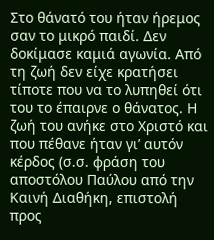Στο θάνατό του ήταν ήρεμος σαν το μικρό παιδί. Δεν δοκίμασε καμιά αγωνία. Από τη ζωή δεν είχε κρατήσει τίποτε που να το λυπηθεί ότι του το έπαιρνε ο θάνατος. Η ζωή του ανήκε στο Χριστό και που πέθανε ήταν γι’ αυτόν κέρδος (σ.σ. φράση του αποστόλου Παύλου από την Καινή Διαθήκη, επιστολή προς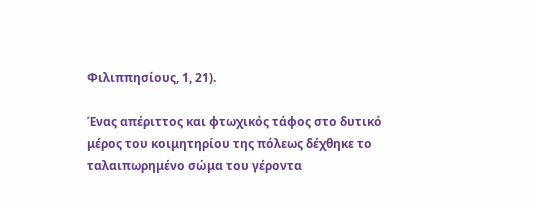Φιλιππησίους, 1, 21).

Ένας απέριττος και φτωχικός τάφος στο δυτικό μέρος του κοιμητηρίου της πόλεως δέχθηκε το ταλαιπωρημένο σώμα του γέροντα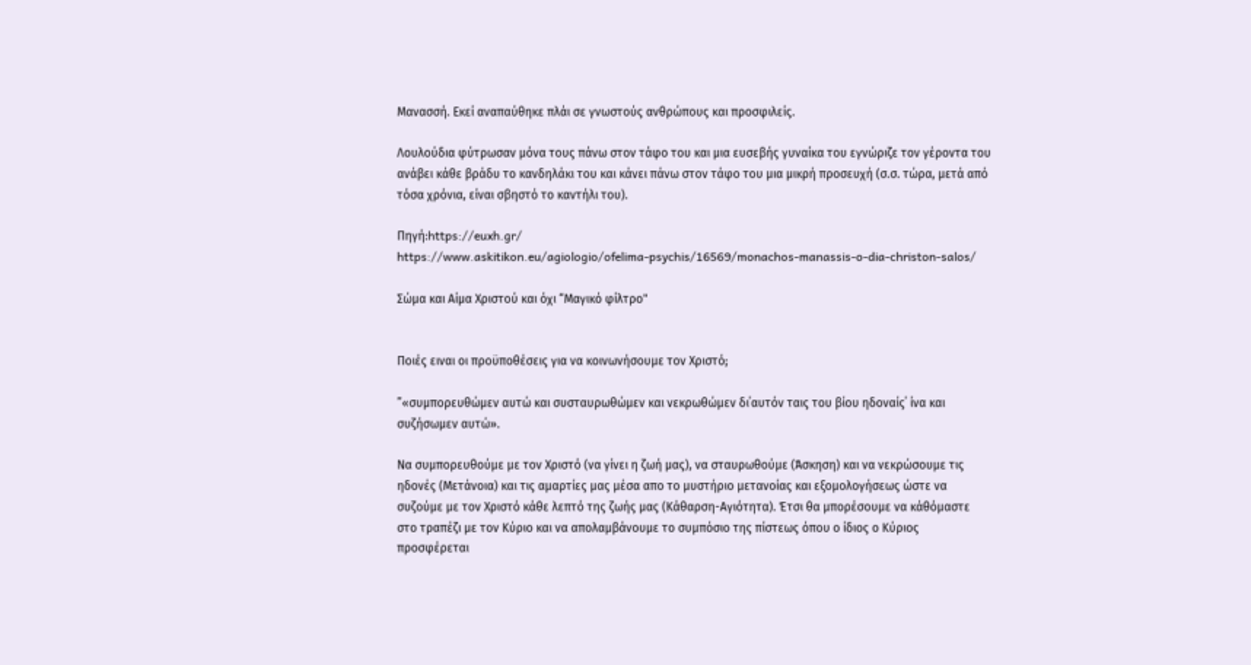Μανασσή. Εκεί αναπαύθηκε πλάι σε γνωστούς ανθρώπους και προσφιλείς.

Λουλούδια φύτρωσαν μόνα τους πάνω στον τάφο του και μια ευσεβής γυναίκα του εγνώριζε τον γέροντα του ανάβει κάθε βράδυ το κανδηλάκι του και κάνει πάνω στον τάφο του μια μικρή προσευχή (σ.σ. τώρα, μετά από τόσα χρόνια, είναι σβηστό το καντήλι του).

Πηγή:https://euxh.gr/
https://www.askitikon.eu/agiologio/ofelima-psychis/16569/monachos-manassis-o-dia-christon-salos/

Σώμα και Αίμα Χριστού και όχι “Μαγικό φίλτρο"


Ποιές ειναι οι προϋποθέσεις για να κοινωνήσουμε τον Χριστό;

”«συμπορευθώμεν αυτώ και συσταυρωθώμεν και νεκρωθώμεν δι΄αυτόν ταις του βίου ηδοναίς΄ ίνα και συζήσωμεν αυτώ».

Να συμπορευθούμε με τον Χριστό (να γίνει η ζωή μας), να σταυρωθούμε (Άσκηση) και να νεκρώσουμε τις ηδονές (Μετάνοια) και τις αμαρτίες μας μέσα απο το μυστήριο μετανοίας και εξομολογήσεως ώστε να συζούμε με τον Χριστό κάθε λεπτό της ζωής μας (Κάθαρση-Αγιότητα). Έτσι θα μπορέσουμε να κάθόμαστε στο τραπέζι με τον Κύριο και να απολαμβάνουμε το συμπόσιο της πίστεως όπου ο ίδιος ο Κύριος προσφέρεται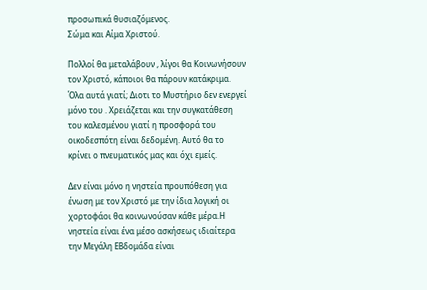προσωπικά θυσιαζόμενος.
Σώμα και Αίμα Χριστού.

Πολλοί θα μεταλάβουν , λίγοι θα Κοινωνήσουν τον Χριστό, κάποιοι θα πάρουν κατάκριμα. Όλα αυτά γιατί; Διοτι το Μυστήριο δεν ενεργεί μόνο του . Χρειάζεται και την συγκατάθεση του καλεσμένου γιατί η προσφορά του οικοδεσπότη είναι δεδομένη. Αυτό θα το κρίνει ο πνευματικός μας και όχι εμείς.

Δεν είναι μόνο η νηστεία προυπόθεση για ένωση με τον Χριστό με την ίδια λογική οι χορτοφάοι θα κοινωνούσαν κάθε μέρα.Η νηστεία είναι ένα μέσο ασκήσεως ιδιαίτερα την Μεγάλη ΕΒδομάδα είναι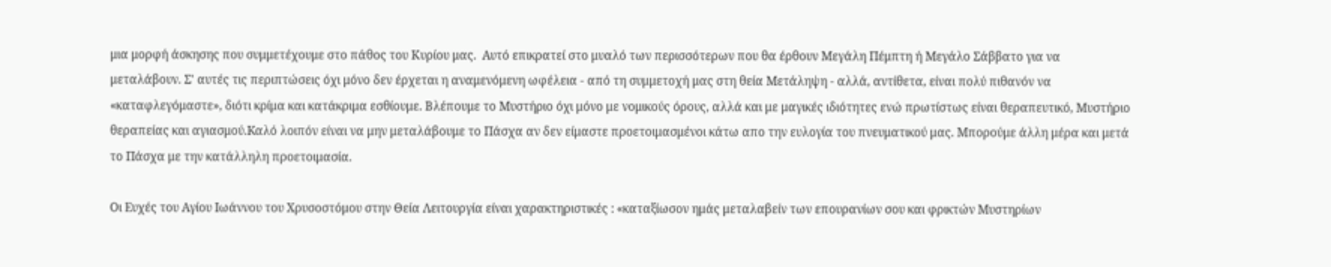μια μορφή άσκησης που συμμετέχουμε στο πάθος του Κυρίου μας.  Αυτό επικρατεί στο μυαλό των περισσότερων που θα έρθουν Μεγάλη Πέμπτη ή Μεγάλο Σάββατο για να μεταλάβουν. Σ' αυτές τις περιπτώσεις όχι μόνο δεν έρχεται η αναμενόμενη ωφέλεια - από τη συμμετοχή μας στη θεία Μετάληψη - αλλά, αντίθετα, είναι πολύ πιθανόν να «καταφλεγόμαστε», διότι κρίμα και κατάκριμα εσθίουμε. Βλέπουμε το Μυστήριο όχι μόνο με νομικούς όρους, αλλά και με μαγικές ιδιότητες ενώ πρωτίστως είναι θεραπευτικό, Μυστήριο θεραπείας και αγιασμού.Kαλό λοιπόν είναι να μην μεταλάβουμε το Πάσχα αν δεν είμαστε προετοιμασμένοι κάτω απο την ευλογία του πνευματικού μας. Μπορούμε άλλη μέρα και μετά το Πάσχα με την κατάλληλη προετοιμασία.

Οι Ευχές του Αγίου Ιωάννου του Χρυσοστόμου στην Θεία Λειτουργία είναι χαρακτηριστικές : «καταξίωσον ημάς μεταλαβείν των επουρανίων σου και φρικτών Μυστηρίων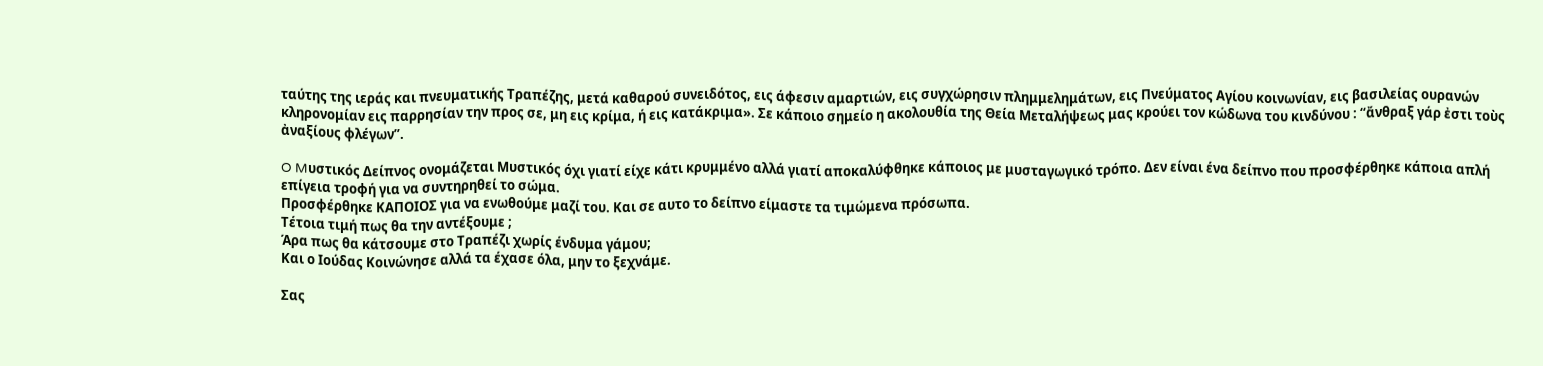ταύτης της ιεράς και πνευματικής Τραπέζης, μετά καθαρού συνειδότος, εις άφεσιν αμαρτιών, εις συγχώρησιν πλημμελημάτων, εις Πνεύματος Αγίου κοινωνίαν, εις βασιλείας ουρανών κληρονομίαν εις παρρησίαν την προς σε, μη εις κρίμα, ή εις κατάκριμα». Σε κάποιο σημείο η ακολουθία της Θεία Μεταλήψεως μας κρούει τον κώδωνα του κινδύνου : “ἄνθραξ γάρ ἐστι τοὺς ἀναξίους φλέγων”.

O Mυστικός Δείπνος ονομάζεται Μυστικός όχι γιατί είχε κάτι κρυμμένο αλλά γιατί αποκαλύφθηκε κάποιος με μυσταγωγικό τρόπο. Δεν είναι ένα δείπνο που προσφέρθηκε κάποια απλή επίγεια τροφή για να συντηρηθεί το σώμα.
Προσφέρθηκε ΚΑΠΟΙΟΣ για να ενωθούμε μαζί του. Και σε αυτο το δείπνο είμαστε τα τιμώμενα πρόσωπα.
Τέτοια τιμή πως θα την αντέξουμε ;
Άρα πως θα κάτσουμε στο Τραπέζι χωρίς ένδυμα γάμου;
Και ο Ιούδας Κοινώνησε αλλά τα έχασε όλα, μην το ξεχνάμε.

Σας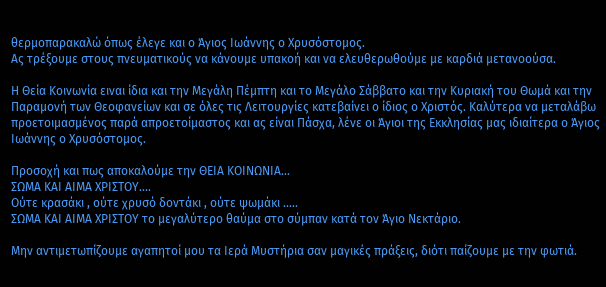θερμοπαρακαλώ όπως έλεγε και ο Άγιος Ιωάννης ο Χρυσόστομος.
Ας τρέξουμε στους πνευματικούς να κάνουμε υπακοή και να ελευθερωθούμε με καρδιά μετανοούσα.

Η Θεία Κοινωνία ειναι ίδια και την Μεγάλη Πέμπτη και το Μεγάλο Σάββατο και την Κυριακή του Θωμά και την Παραμονή των Θεοφανείων και σε όλες τις Λειτουργίες κατεβαίνει ο ίδιος ο Χριστός. Καλύτερα να μεταλάβω προετοιμασμένος παρά απροετοίμαστος και ας είναι Πάσχα, λένε οι Άγιοι της Εκκλησίας μας ιδιαίτερα ο Άγιος Ιωάννης ο Χρυσόστομος.

Προσοχή και πως αποκαλούμε την ΘΕΙΑ ΚΟΙΝΩΝΙΑ...
ΣΩΜΑ ΚΑΙ ΑΙΜΑ ΧΡΙΣΤΟΥ....
Ούτε κρασάκι , ούτε χρυσό δοντάκι , ούτε ψωμάκι .....
ΣΩΜΑ ΚΑΙ ΑΙΜΑ ΧΡΙΣΤΟΥ το μεγαλύτερο θαύμα στο σύμπαν κατά τον Άγιο Νεκτάριο.

Μην αντιμετωπίζουμε αγαπητοί μου τα Ιερά Μυστήρια σαν μαγικές πράξεις, διότι παίζουμε με την φωτιά.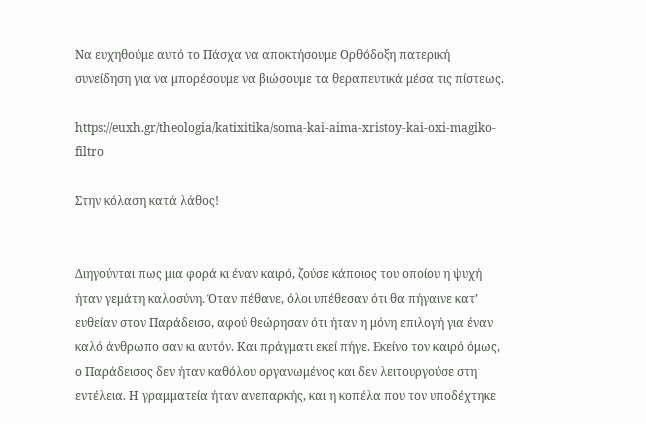Να ευχηθούμε αυτό το Πάσχα να αποκτήσουμε Ορθόδοξη πατερική συνείδηση για να μπορέσουμε να βιώσουμε τα θεραπευτικά μέσα τις πίστεως.

https://euxh.gr/theologia/katixitika/soma-kai-aima-xristoy-kai-oxi-magiko-filtro

Στην κόλαση κατά λάθος!


Διηγούνται πως μια φορά κι έναν καιρό, ζούσε κάποιος του οποίου η ψυχή ήταν γεμάτη καλοσύνη. Όταν πέθανε, όλοι υπέθεσαν ότι θα πήγαινε κατ’ ευθείαν στον Παράδεισο, αφού θεώρησαν ότι ήταν η μόνη επιλογή για έναν καλό άνθρωπο σαν κι αυτόν. Και πράγματι εκεί πήγε. Εκείνο τον καιρό όμως, ο Παράδεισος δεν ήταν καθόλου οργανωμένος και δεν λειτουργούσε στη εντέλεια. Η γραμματεία ήταν ανεπαρκής, και η κοπέλα που τον υποδέχτηκε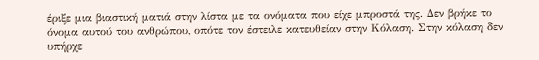έριξε μια βιαστική ματιά στην λίστα με τα ονόματα που είχε μπροστά της. Δεν βρήκε το όνομα αυτού του ανθρώπου, οπότε τον έστειλε κατευθείαν στην Κόλαση. Στην κόλαση δεν υπήρχε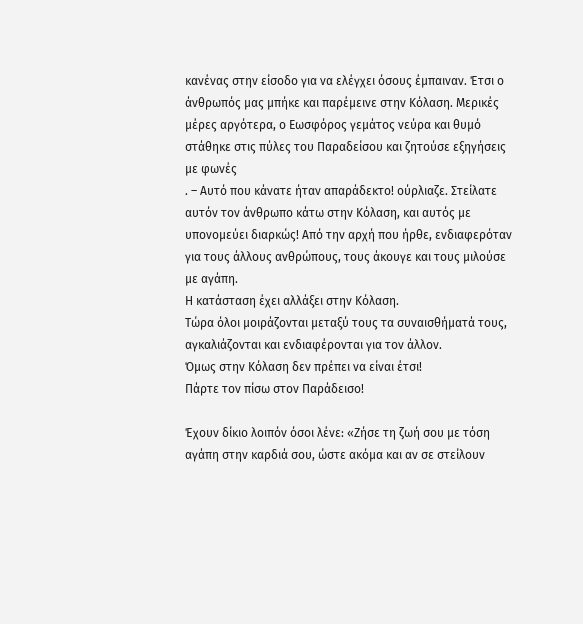κανένας στην είσοδο για να ελέγχει όσους έμπαιναν. Έτσι ο άνθρωπός μας μπήκε και παρέμεινε στην Κόλαση. Μερικές μέρες αργότερα, ο Εωσφόρος γεμάτος νεύρα και θυμό στάθηκε στις πύλες του Παραδείσου και ζητούσε εξηγήσεις με φωνές
. – Αυτό που κάνατε ήταν απαράδεκτο! ούρλιαζε. Στείλατε αυτόν τον άνθρωπο κάτω στην Κόλαση, και αυτός με υπονομεύει διαρκώς! Από την αρχή που ήρθε, ενδιαφερόταν για τους άλλους ανθρώπους, τους άκουγε και τους μιλούσε με αγάπη.
Η κατάσταση έχει αλλάξει στην Κόλαση.
Τώρα όλοι μοιράζονται μεταξύ τους τα συναισθήματά τους, αγκαλιάζονται και ενδιαφέρονται για τον άλλον.
Όμως στην Κόλαση δεν πρέπει να είναι έτσι!
Πάρτε τον πίσω στον Παράδεισο!

Έχουν δίκιο λοιπόν όσοι λένε: «Ζήσε τη ζωή σου με τόση αγάπη στην καρδιά σου, ώστε ακόμα και αν σε στείλουν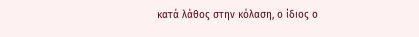κατά λάθος στην κόλαση, ο ίδιος ο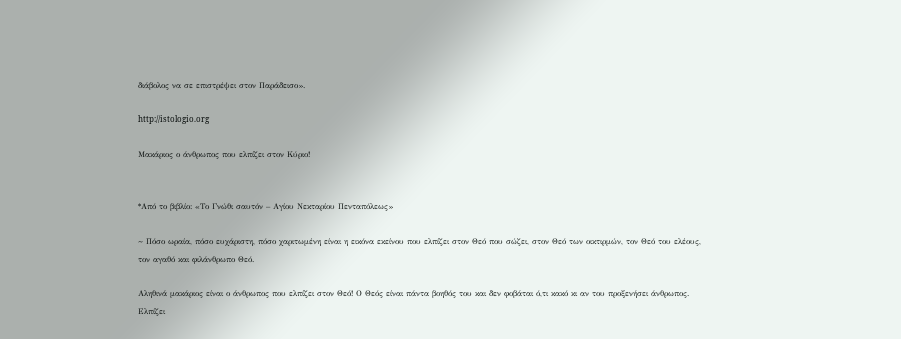διάβολος να σε επιστρέψει στον Παράδεισο».

http://istologio.org

Μακάριος ο άνθρωπος που ελπίζει στον Κύριο!


*Από το βιβλίο: «Το Γνώθι σαυτόν – Αγίου Νεκταρίου Πενταπόλεως»

~ Πόσο ωραία, πόσο ευχάριστη, πόσο χαριτωμένη είναι η εικόνα εκείνου που ελπίζει στον Θεό που σώζει, στον Θεό των οικτιρμών, τον Θεό του ελέους, τον αγαθό και φιλάνθρωπο Θεό.

Αληθινά μακάριος είναι ο άνθρωπος που ελπίζει στον Θεό! Ο Θεός είναι πάντα βοηθός του και δεν φοβάται ό,τι κακό κι αν του προξενήσει άνθρωπος. Ελπίζει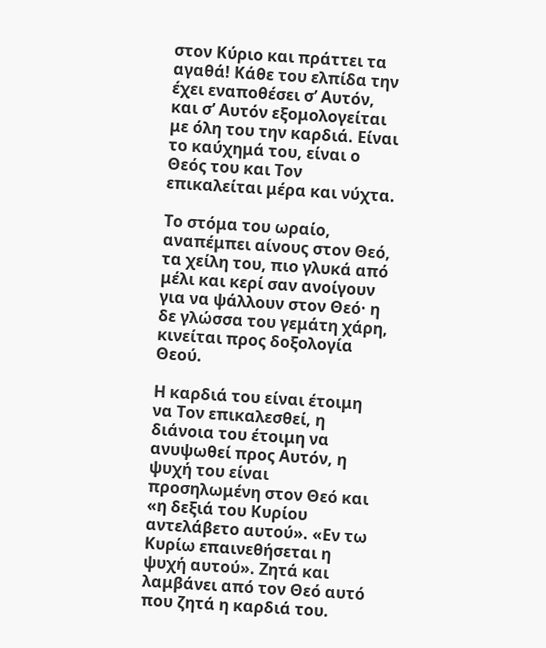στον Κύριο και πράττει τα αγαθά! Κάθε του ελπίδα την έχει εναποθέσει σ’ Αυτόν, και σ’ Αυτόν εξομολογείται με όλη του την καρδιά. Είναι το καύχημά του, είναι ο Θεός του και Τον επικαλείται μέρα και νύχτα.

Το στόμα του ωραίο, αναπέμπει αίνους στον Θεό, τα χείλη του, πιο γλυκά από μέλι και κερί σαν ανοίγουν για να ψάλλουν στον Θεό· η δε γλώσσα του γεμάτη χάρη, κινείται προς δοξολογία Θεού.

Η καρδιά του είναι έτοιμη να Τον επικαλεσθεί, η διάνοια του έτοιμη να ανυψωθεί προς Αυτόν, η ψυχή του είναι προσηλωμένη στον Θεό και «η δεξιά του Κυρίου αντελάβετο αυτού». «Εν τω Κυρίω επαινεθήσεται η ψυχή αυτού». Ζητά και λαμβάνει από τον Θεό αυτό που ζητά η καρδιά του.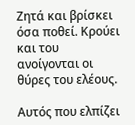Ζητά και βρίσκει όσα ποθεί. Κρούει και του ανοίγονται οι θύρες του ελέους.

Αυτός που ελπίζει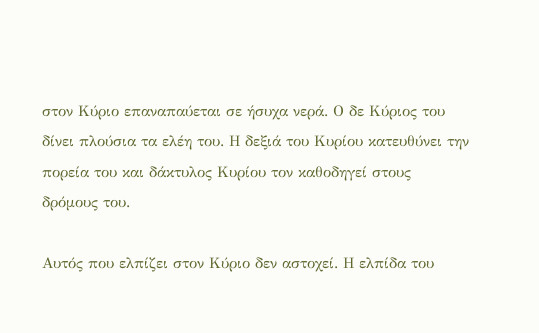στον Κύριο επαναπαύεται σε ήσυχα νερά. Ο δε Κύριος του δίνει πλούσια τα ελέη του. Η δεξιά του Κυρίου κατευθύνει την πορεία του και δάκτυλος Κυρίου τον καθοδηγεί στους δρόμους του.

Αυτός που ελπίζει στον Κύριο δεν αστοχεί. Η ελπίδα του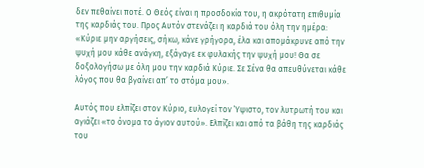δεν πεθαίνει ποτέ. Ο Θεός είναι η προσδοκία του, η ακρότατη επιθυμία της καρδιάς του. Προς Αυτόν στενάζει η καρδιά του όλη την ημέρα: «Κύριε μην αργήσεις, σήκω, κάνε γρήγορα, έλα και απομάκρυνε από την ψυχή μου κάθε ανάγκη, εξάγαγε εκ φυλακής την ψυχή μου! Θα σε δοξολογήσω με όλη μου την καρδιά Κύριε. Σε Σένα θα απευθύνεται κάθε λόγος που θα βγαίνει απ’ το στόμα μου».

Αυτός που ελπίζει στον Κύριο, ευλογεί τον Ύψιστο, τον λυτρωτή του και αγιάζει «το όνομα το άγιον αυτού». Ελπίζει και από τα βάθη της καρδιάς του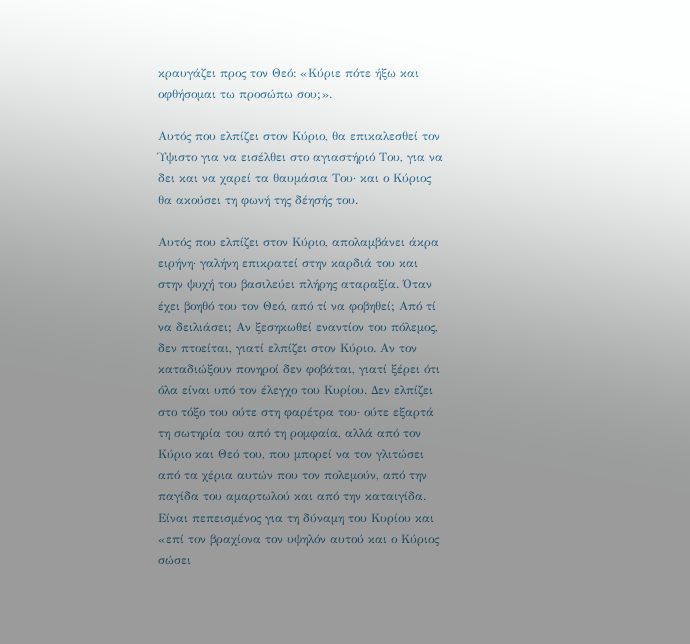κραυγάζει προς τον Θεό: «Κύριε πότε ήξω και οφθήσομαι τω προσώπω σου;».

Αυτός που ελπίζει στον Κύριο, θα επικαλεσθεί τον Ύψιστο για να εισέλθει στο αγιαστήριό Του, για να δει και να χαρεί τα θαυμάσια Του· και ο Κύριος θα ακούσει τη φωνή της δέησής του.

Αυτός που ελπίζει στον Κύριο, απολαμβάνει άκρα ειρήνη· γαλήνη επικρατεί στην καρδιά του και στην ψυχή του βασιλεύει πλήρης αταραξία. Όταν έχει βοηθό του τον Θεό, από τί να φοβηθεί; Από τί να δειλιάσει; Αν ξεσηκωθεί εναντίον του πόλεμος, δεν πτοείται, γιατί ελπίζει στον Κύριο. Αν τον καταδιώξουν πονηροί δεν φοβάται, γιατί ξέρει ότι όλα είναι υπό τον έλεγχο του Κυρίου. Δεν ελπίζει στο τόξο του ούτε στη φαρέτρα του· ούτε εξαρτά τη σωτηρία του από τη ρομφαία, αλλά από τον Κύριο και Θεό του, που μπορεί να τον γλιτώσει από τα χέρια αυτών που τον πολεμούν, από την παγίδα του αμαρτωλού και από την καταιγίδα. Είναι πεπεισμένος για τη δύναμη του Κυρίου και «επί τον βραχίονα τον υψηλόν αυτού και ο Κύριος σώσει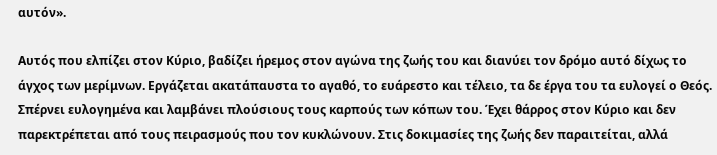αυτόν».

Αυτός που ελπίζει στον Κύριο, βαδίζει ήρεμος στον αγώνα της ζωής του και διανύει τον δρόμο αυτό δίχως το άγχος των μερίμνων. Εργάζεται ακατάπαυστα το αγαθό, το ευάρεστο και τέλειο, τα δε έργα του τα ευλογεί ο Θεός. Σπέρνει ευλογημένα και λαμβάνει πλούσιους τους καρπούς των κόπων του. Έχει θάρρος στον Κύριο και δεν παρεκτρέπεται από τους πειρασμούς που τον κυκλώνουν. Στις δοκιμασίες της ζωής δεν παραιτείται, αλλά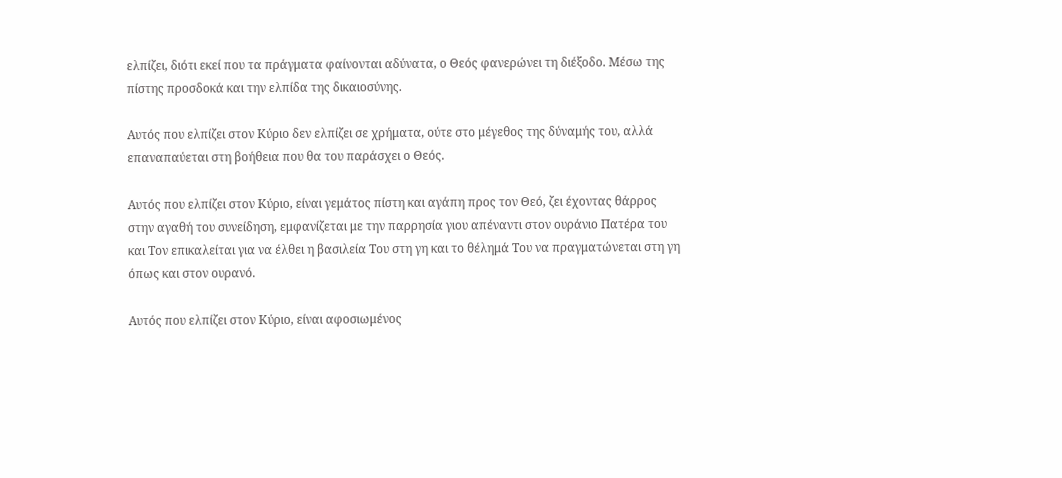ελπίζει, διότι εκεί που τα πράγματα φαίνονται αδύνατα, ο Θεός φανερώνει τη διέξοδο. Μέσω της πίστης προσδοκά και την ελπίδα της δικαιοσύνης.

Αυτός που ελπίζει στον Κύριο δεν ελπίζει σε χρήματα, ούτε στο μέγεθος της δύναμής του, αλλά επαναπαύεται στη βοήθεια που θα του παράσχει ο Θεός.

Αυτός που ελπίζει στον Κύριο, είναι γεμάτος πίστη και αγάπη προς τον Θεό, ζει έχοντας θάρρος στην αγαθή του συνείδηση, εμφανίζεται με την παρρησία γιου απέναντι στον ουράνιο Πατέρα του και Τον επικαλείται για να έλθει η βασιλεία Του στη γη και το θέλημά Του να πραγματώνεται στη γη όπως και στον ουρανό.

Αυτός που ελπίζει στον Κύριο, είναι αφοσιωμένος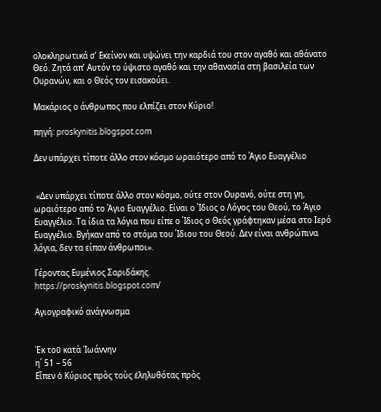ολοκληρωτικά σ’ Εκείνον και υψώνει την καρδιά του στον αγαθό και αθάνατο Θεό. Ζητά απ’ Αυτόν το ύψιστο αγαθό και την αθανασία στη βασιλεία των Ουρανών, και ο Θεός τον εισακούει.

Μακάριος ο άνθρωπος που ελπίζει στον Κύριο!

πηγή: proskynitis.blogspot.com

Δεν υπάρχει τίποτε άλλο στον κόσμο ωραιότερο από το Άγιο Ευαγγέλιο


 «Δεν υπάρχει τίποτε άλλο στον κόσμο, ούτε στον Ουρανό, ούτε στη γη, ωραιότερο από το Άγιο Ευαγγέλιο. Είναι ο Ίδιος ο Λόγος του Θεού, το Άγιο Ευαγγέλιο. Τα ίδια τα λόγια που είπε ο Ίδιος ο Θεός γράφτηκαν μέσα στο Ιερό Ευαγγέλιο. Βγήκαν από το στόμα του Ίδιου του Θεού. Δεν είναι ανθρώπινα λόγια, δεν τα είπαν άνθρωποι».

Γέροντας Ευμένιος Σαριδάκης.
https://proskynitis.blogspot.com/

Αγιογραφικό ανάγνωσμα


Ἐκ τοῦ κατὰ Ἰωάννην
η΄ 51 – 56
Εἶπεν ὁ Κύριος πρὸς τοὺς ἐληλυθότας πρὸς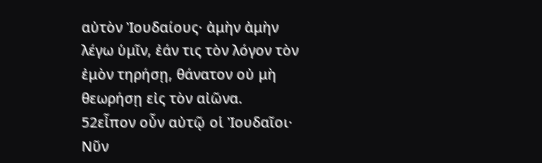αὐτὸν Ἰουδαίους· ἀμὴν ἀμὴν λέγω ὑμῖν, ἐάν τις τὸν λόγον τὸν ἐμὸν τηρήσῃ, θάνατον οὐ μὴ θεωρήσῃ εἰς τὸν αἰῶνα. 52εἶπον οὖν αὐτῷ οἱ Ἰουδαῖοι· Νῦν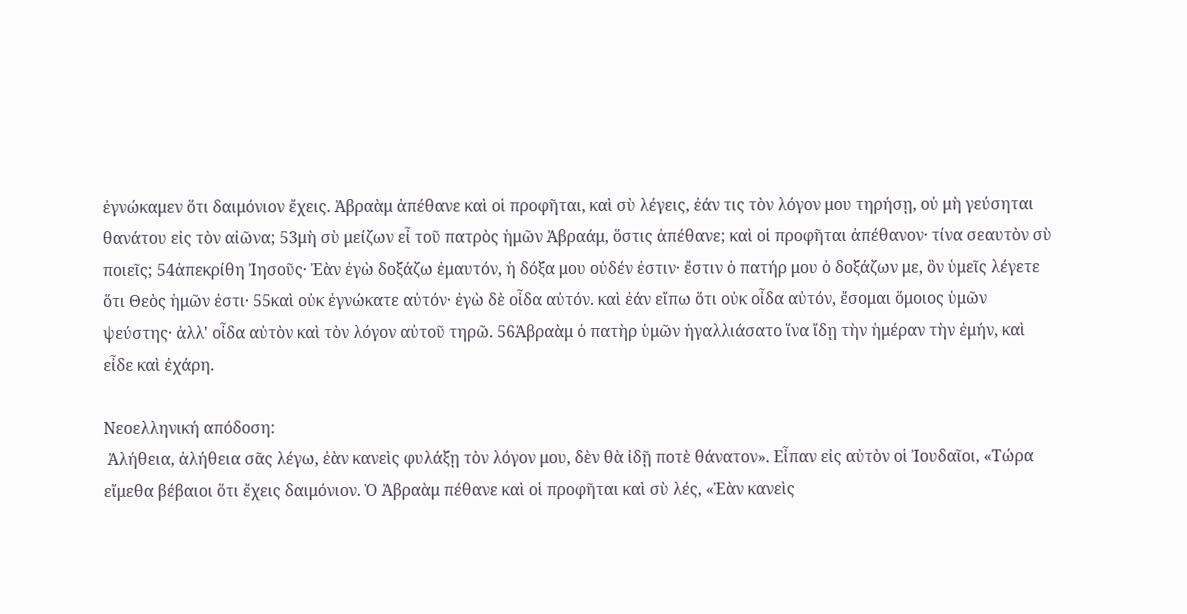ἐγνώκαμεν ὅτι δαιμόνιον ἔχεις. Ἀβραὰμ ἀπέθανε καὶ οἱ προφῆται, καὶ σὺ λέγεις, ἐάν τις τὸν λόγον μου τηρήσῃ, οὐ μὴ γεύσηται θανάτου εἰς τὸν αἰῶνα; 53μὴ σὺ μείζων εἶ τοῦ πατρὸς ἡμῶν Ἀβραάμ, ὅστις ἀπέθανε; καὶ οἱ προφῆται ἀπέθανον· τίνα σεαυτὸν σὺ ποιεῖς; 54ἀπεκρίθη Ἰησοῦς· Ἐὰν ἐγὼ δοξάζω ἐμαυτόν, ἡ δόξα μου οὐδέν ἐστιν· ἔστιν ὁ πατήρ μου ὁ δοξάζων με, ὃν ὑμεῖς λέγετε ὅτι Θεὸς ἡμῶν ἐστι· 55καὶ οὐκ ἐγνώκατε αὐτόν· ἐγὼ δὲ οἶδα αὐτόν. καὶ ἐάν εἴπω ὅτι οὐκ οἶδα αὐτόν, ἔσομαι ὅμοιος ὑμῶν ψεύστης· ἀλλ' οἶδα αὐτὸν καὶ τὸν λόγον αὐτοῦ τηρῶ. 56Ἀβραὰμ ὁ πατὴρ ὑμῶν ἠγαλλιάσατο ἵνα ἴδῃ τὴν ἡμέραν τὴν ἐμήν, καὶ εἶδε καὶ ἐχάρη.

Νεοελληνική απόδοση:
 Ἀλήθεια, ἀλήθεια σᾶς λέγω, ἐὰν κανεὶς φυλάξῃ τὸν λόγον μου, δὲν θὰ ἰδῇ ποτὲ θάνατον». Εἶπαν εἰς αὐτὸν οἱ Ἰουδαῖοι, «Τώρα εἴμεθα βέβαιοι ὅτι ἔχεις δαιμόνιον. Ὁ Ἀβραὰμ πέθανε καὶ οἱ προφῆται καὶ σὺ λές, «Ἐὰν κανεὶς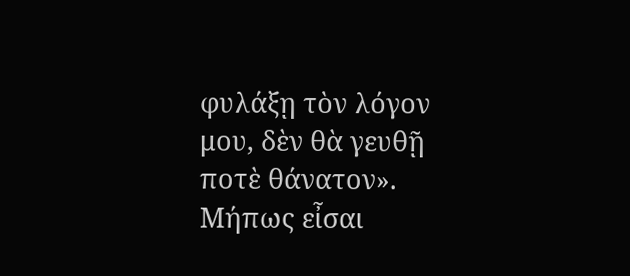φυλάξῃ τὸν λόγον μου, δὲν θὰ γευθῇ ποτὲ θάνατον». Μήπως εἶσαι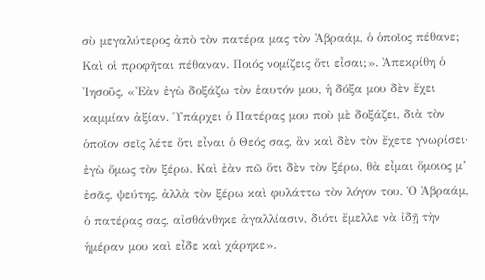σὺ μεγαλύτερος ἀπὸ τὸν πατέρα μας τὸν Ἀβραάμ, ὁ ὁποῖος πέθανε; Καὶ οἱ προφῆται πέθαναν. Ποιός νομίζεις ὅτι εἶσαι;». Ἀπεκρίθη ὁ Ἰησοῦς, «Ἐὰν ἐγὼ δοξάζω τὸν ἑαυτόν μου, ἡ δόξα μου δὲν ἔχει καμμίαν ἀξίαν. Ὑπάρχει ὁ Πατέρας μου ποὺ μὲ δοξάζει, διὰ τὸν ὁποῖον σεῖς λέτε ὅτι εἶναι ὁ Θεός σας, ἂν καὶ δὲν τὸν ἔχετε γνωρίσει· ἐγὼ ὅμως τὸν ξέρω. Καὶ ἐὰν πῶ ὅτι δὲν τὸν ξέρω, θὰ εἶμαι ὅμοιος μ’ ἐσᾶς, ψεύτης, ἀλλὰ τὸν ξέρω καὶ φυλάττω τὸν λόγον του. Ὁ Ἀβραάμ, ὁ πατέρας σας, αἰσθάνθηκε ἀγαλλίασιν, διότι ἔμελλε νὰ ἰδῇ τὴν ἡμέραν μου καὶ εἶδε καὶ χάρηκε».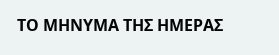ΤΟ ΜΗΝΥΜΑ ΤΗΣ ΗΜΕΡΑΣ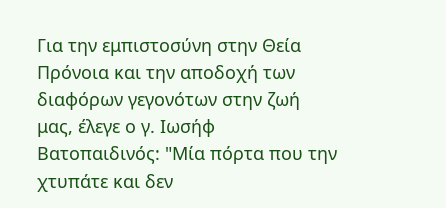Για την εμπιστοσύνη στην Θεία Πρόνοια και την αποδοχή των διαφόρων γεγονότων στην ζωή μας, έλεγε ο γ. Ιωσήφ Βατοπαιδινός: "Μία πόρτα που την χτυπάτε και δεν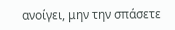ανοίγει, μην την σπάσετε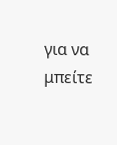για να μπείτε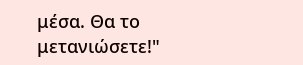μέσα. Θα το μετανιώσετε!"